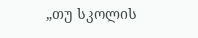„თუ სკოლის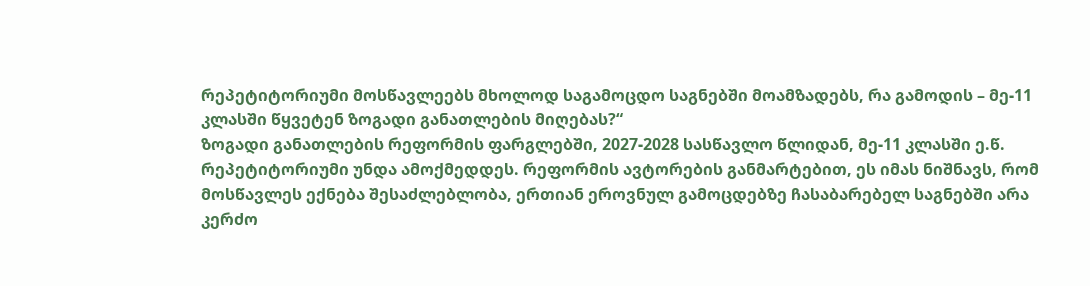რეპეტიტორიუმი მოსწავლეებს მხოლოდ საგამოცდო საგნებში მოამზადებს, რა გამოდის – მე-11 კლასში წყვეტენ ზოგადი განათლების მიღებას?“
ზოგადი განათლების რეფორმის ფარგლებში, 2027-2028 სასწავლო წლიდან, მე-11 კლასში ე.წ. რეპეტიტორიუმი უნდა ამოქმედდეს. რეფორმის ავტორების განმარტებით, ეს იმას ნიშნავს, რომ მოსწავლეს ექნება შესაძლებლობა, ერთიან ეროვნულ გამოცდებზე ჩასაბარებელ საგნებში არა კერძო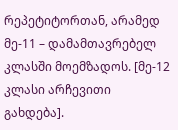რეპეტიტორთან, არამედ მე-11 – დამამთავრებელ კლასში მოემზადოს. [მე-12 კლასი არჩევითი გახდება].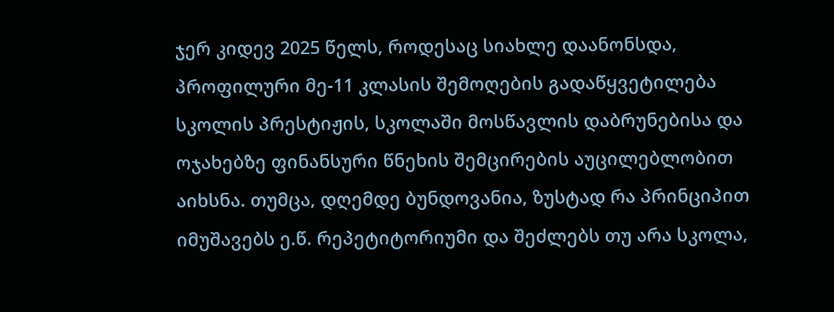ჯერ კიდევ 2025 წელს, როდესაც სიახლე დაანონსდა, პროფილური მე-11 კლასის შემოღების გადაწყვეტილება სკოლის პრესტიჟის, სკოლაში მოსწავლის დაბრუნებისა და ოჯახებზე ფინანსური წნეხის შემცირების აუცილებლობით აიხსნა. თუმცა, დღემდე ბუნდოვანია, ზუსტად რა პრინციპით იმუშავებს ე.წ. რეპეტიტორიუმი და შეძლებს თუ არა სკოლა,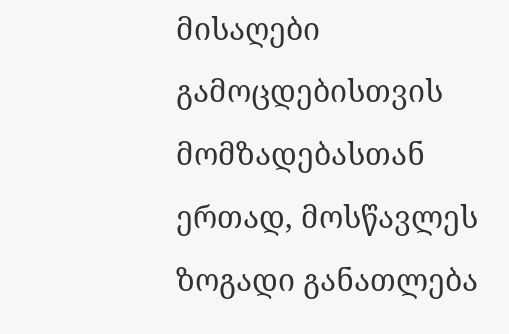მისაღები გამოცდებისთვის მომზადებასთან ერთად, მოსწავლეს ზოგადი განათლება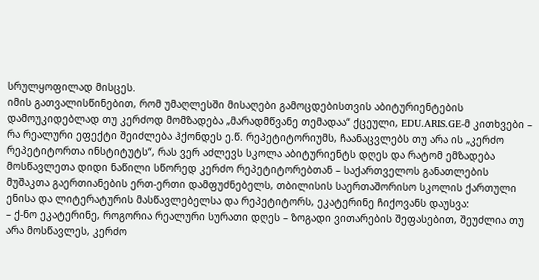სრულყოფილად მისცეს.
იმის გათვალისწინებით, რომ უმაღლესში მისაღები გამოცდებისთვის აბიტურიენტების დამოუკიდებლად თუ კერძოდ მომზადება „მარადმწვანე თემადაა“ ქცეული, EDU.ARIS.GE-მ კითხვები – რა რეალური ეფექტი შეიძლება ჰქონდეს ე.წ. რეპეტიტორიუმს, ჩაანაცვლებს თუ არა ის „კერძო რეპეტიტორთა ინსტიტუტს“, რას ვერ აძლევს სკოლა აბიტურიენტს დღეს და რატომ ემზადება მოსწავლეთა დიდი ნაწილი სწორედ კერძო რეპეტიტორებთან – საქართველოს განათლების მუშაკთა გაერთიანების ერთ-ერთი დამფუძნებელს, თბილისის საერთაშორისო სკოლის ქართული ენისა და ლიტერატურის მასწავლებელსა და რეპეტიტორს, ეკატერინე ჩიქოვანს დაუსვა:
– ქ-ნო ეკატერინე, როგორია რეალური სურათი დღეს – ზოგადი ვითარების შეფასებით, შეუძლია თუ არა მოსწავლეს, კერძო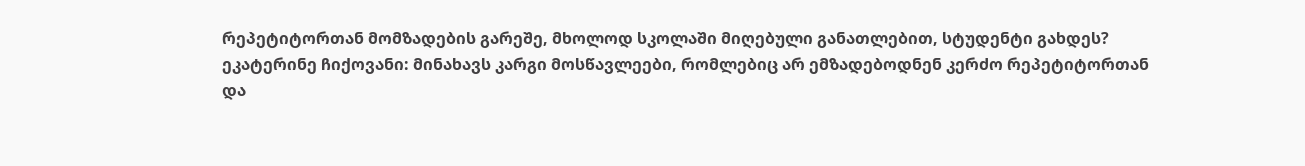რეპეტიტორთან მომზადების გარეშე, მხოლოდ სკოლაში მიღებული განათლებით, სტუდენტი გახდეს?
ეკატერინე ჩიქოვანი: მინახავს კარგი მოსწავლეები, რომლებიც არ ემზადებოდნენ კერძო რეპეტიტორთან და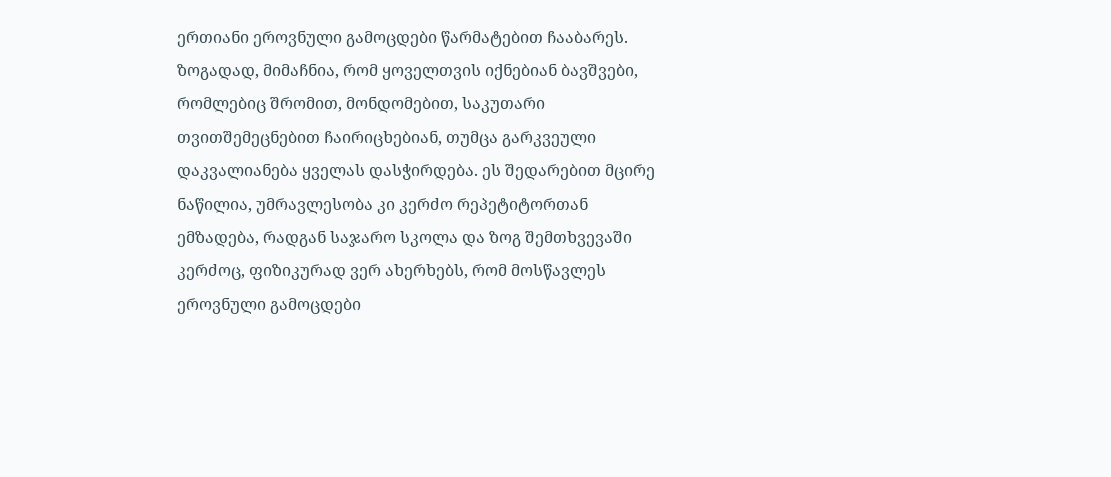ერთიანი ეროვნული გამოცდები წარმატებით ჩააბარეს. ზოგადად, მიმაჩნია, რომ ყოველთვის იქნებიან ბავშვები, რომლებიც შრომით, მონდომებით, საკუთარი თვითშემეცნებით ჩაირიცხებიან, თუმცა გარკვეული დაკვალიანება ყველას დასჭირდება. ეს შედარებით მცირე ნაწილია, უმრავლესობა კი კერძო რეპეტიტორთან ემზადება, რადგან საჯარო სკოლა და ზოგ შემთხვევაში კერძოც, ფიზიკურად ვერ ახერხებს, რომ მოსწავლეს ეროვნული გამოცდები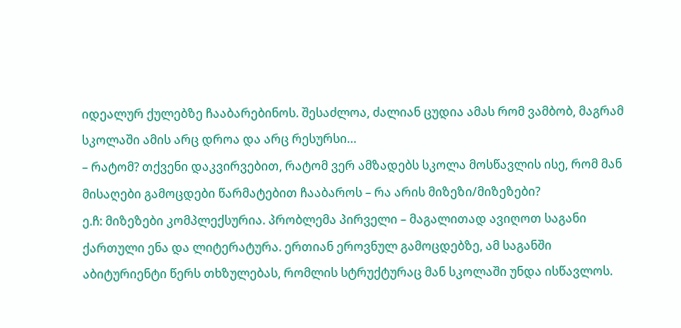იდეალურ ქულებზე ჩააბარებინოს. შესაძლოა, ძალიან ცუდია ამას რომ ვამბობ, მაგრამ სკოლაში ამის არც დროა და არც რესურსი…
– რატომ? თქვენი დაკვირვებით, რატომ ვერ ამზადებს სკოლა მოსწავლის ისე, რომ მან მისაღები გამოცდები წარმატებით ჩააბაროს – რა არის მიზეზი/მიზეზები?
ე.ჩ: მიზეზები კომპლექსურია. პრობლემა პირველი – მაგალითად ავიღოთ საგანი ქართული ენა და ლიტერატურა. ერთიან ეროვნულ გამოცდებზე, ამ საგანში აბიტურიენტი წერს თხზულებას, რომლის სტრუქტურაც მან სკოლაში უნდა ისწავლოს.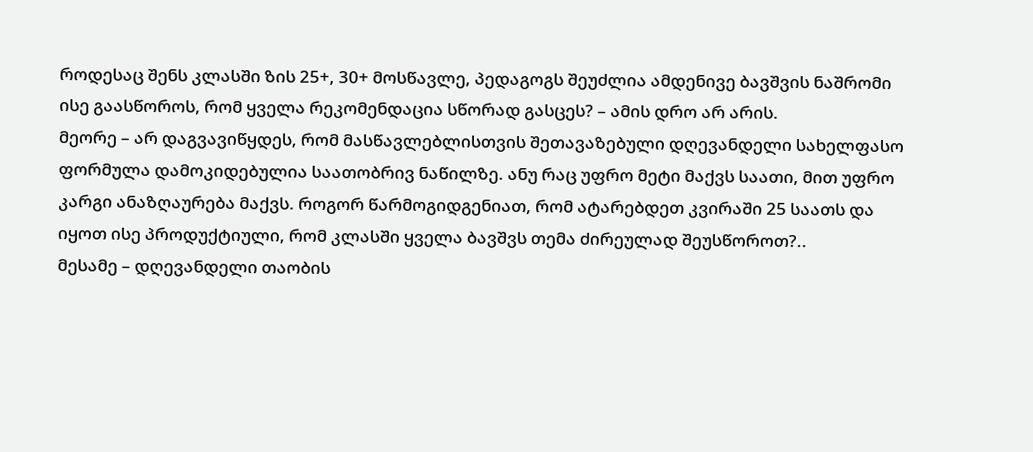როდესაც შენს კლასში ზის 25+, 30+ მოსწავლე, პედაგოგს შეუძლია ამდენივე ბავშვის ნაშრომი ისე გაასწოროს, რომ ყველა რეკომენდაცია სწორად გასცეს? – ამის დრო არ არის.
მეორე – არ დაგვავიწყდეს, რომ მასწავლებლისთვის შეთავაზებული დღევანდელი სახელფასო ფორმულა დამოკიდებულია საათობრივ ნაწილზე. ანუ რაც უფრო მეტი მაქვს საათი, მით უფრო კარგი ანაზღაურება მაქვს. როგორ წარმოგიდგენიათ, რომ ატარებდეთ კვირაში 25 საათს და იყოთ ისე პროდუქტიული, რომ კლასში ყველა ბავშვს თემა ძირეულად შეუსწოროთ?..
მესამე – დღევანდელი თაობის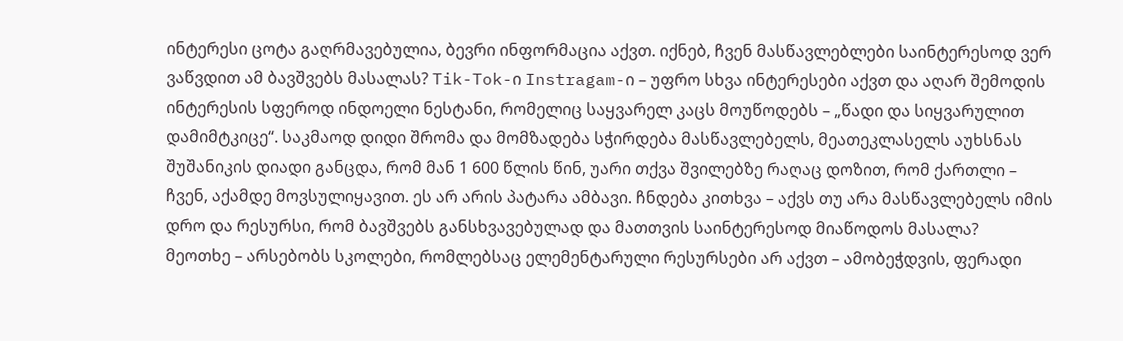ინტერესი ცოტა გაღრმავებულია, ბევრი ინფორმაცია აქვთ. იქნებ, ჩვენ მასწავლებლები საინტერესოდ ვერ ვაწვდით ამ ბავშვებს მასალას? Tik-Tok-ი Instragam-ი – უფრო სხვა ინტერესები აქვთ და აღარ შემოდის ინტერესის სფეროდ ინდოელი ნესტანი, რომელიც საყვარელ კაცს მოუწოდებს – „წადი და სიყვარულით დამიმტკიცე“. საკმაოდ დიდი შრომა და მომზადება სჭირდება მასწავლებელს, მეათეკლასელს აუხსნას შუშანიკის დიადი განცდა, რომ მან 1 600 წლის წინ, უარი თქვა შვილებზე რაღაც დოზით, რომ ქართლი – ჩვენ, აქამდე მოვსულიყავით. ეს არ არის პატარა ამბავი. ჩნდება კითხვა – აქვს თუ არა მასწავლებელს იმის დრო და რესურსი, რომ ბავშვებს განსხვავებულად და მათთვის საინტერესოდ მიაწოდოს მასალა?
მეოთხე – არსებობს სკოლები, რომლებსაც ელემენტარული რესურსები არ აქვთ – ამობეჭდვის, ფერადი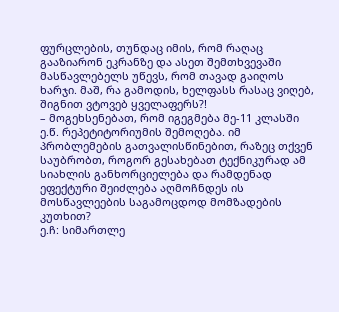ფურცლების, თუნდაც იმის, რომ რაღაც გააზიარონ ეკრანზე და ასეთ შემთხვევაში მასწავლებელს უწევს, რომ თავად გაიღოს ხარჯი. მაშ, რა გამოდის, ხელფასს რასაც ვიღებ, შიგნით ვტოვებ ყველაფერს?!
– მოგეხსენებათ, რომ იგეგმება მე-11 კლასში ე.წ. რეპეტიტორიუმის შემოღება. იმ პრობლემების გათვალისწინებით, რაზეც თქვენ საუბრობთ, როგორ გესახებათ ტექნიკურად ამ სიახლის განხორციელება და რამდენად ეფექტური შეიძლება აღმოჩნდეს ის მოსწავლეების საგამოცდოდ მომზადების კუთხით?
ე.ჩ: სიმართლე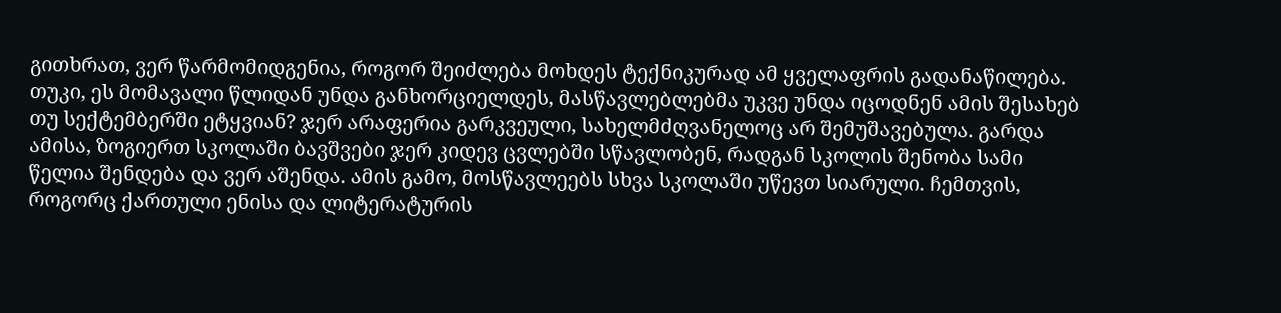გითხრათ, ვერ წარმომიდგენია, როგორ შეიძლება მოხდეს ტექნიკურად ამ ყველაფრის გადანაწილება. თუკი, ეს მომავალი წლიდან უნდა განხორციელდეს, მასწავლებლებმა უკვე უნდა იცოდნენ ამის შესახებ თუ სექტემბერში ეტყვიან? ჯერ არაფერია გარკვეული, სახელმძღვანელოც არ შემუშავებულა. გარდა ამისა, ზოგიერთ სკოლაში ბავშვები ჯერ კიდევ ცვლებში სწავლობენ, რადგან სკოლის შენობა სამი წელია შენდება და ვერ აშენდა. ამის გამო, მოსწავლეებს სხვა სკოლაში უწევთ სიარული. ჩემთვის, როგორც ქართული ენისა და ლიტერატურის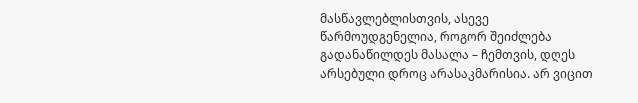მასწავლებლისთვის, ასევე წარმოუდგენელია, როგორ შეიძლება გადანაწილდეს მასალა – ჩემთვის, დღეს არსებული დროც არასაკმარისია. არ ვიცით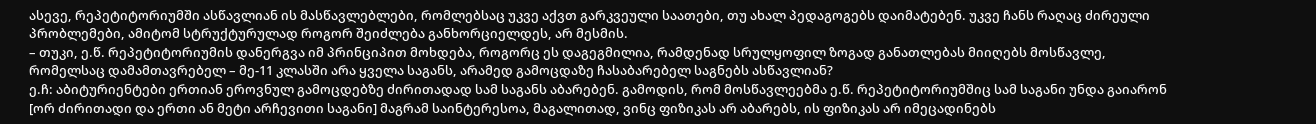ასევე, რეპეტიტორიუმში ასწავლიან ის მასწავლებლები, რომლებსაც უკვე აქვთ გარკვეული საათები, თუ ახალ პედაგოგებს დაიმატებენ. უკვე ჩანს რაღაც ძირეული პრობლემები, ამიტომ სტრუქტურულად როგორ შეიძლება განხორციელდეს, არ მესმის.
– თუკი, ე.წ. რეპეტიტორიუმის დანერგვა იმ პრინციპით მოხდება, როგორც ეს დაგეგმილია, რამდენად სრულყოფილ ზოგად განათლებას მიიღებს მოსწავლე, რომელსაც დამამთავრებელ – მე-11 კლასში არა ყველა საგანს, არამედ გამოცდაზე ჩასაბარებელ საგნებს ასწავლიან?
ე.ჩ: აბიტურიენტები ერთიან ეროვნულ გამოცდებზე ძირითადად სამ საგანს აბარებენ. გამოდის, რომ მოსწავლეებმა ე.წ. რეპეტიტორიუმშიც სამ საგანი უნდა გაიარონ [ორ ძირითადი და ერთი ან მეტი არჩევითი საგანი] მაგრამ საინტერესოა, მაგალითად, ვინც ფიზიკას არ აბარებს, ის ფიზიკას არ იმეცადინებს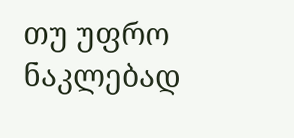თუ უფრო ნაკლებად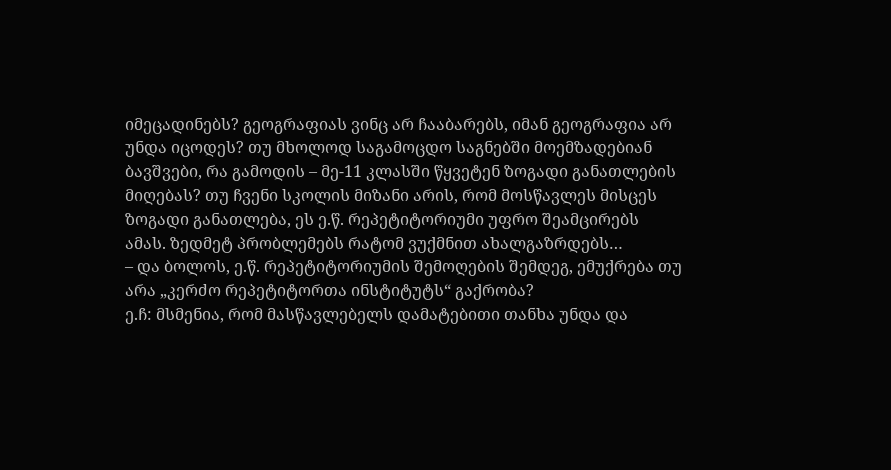იმეცადინებს? გეოგრაფიას ვინც არ ჩააბარებს, იმან გეოგრაფია არ უნდა იცოდეს? თუ მხოლოდ საგამოცდო საგნებში მოემზადებიან ბავშვები, რა გამოდის – მე-11 კლასში წყვეტენ ზოგადი განათლების მიღებას? თუ ჩვენი სკოლის მიზანი არის, რომ მოსწავლეს მისცეს ზოგადი განათლება, ეს ე.წ. რეპეტიტორიუმი უფრო შეამცირებს ამას. ზედმეტ პრობლემებს რატომ ვუქმნით ახალგაზრდებს…
– და ბოლოს, ე.წ. რეპეტიტორიუმის შემოღების შემდეგ, ემუქრება თუ არა „კერძო რეპეტიტორთა ინსტიტუტს“ გაქრობა?
ე.ჩ: მსმენია, რომ მასწავლებელს დამატებითი თანხა უნდა და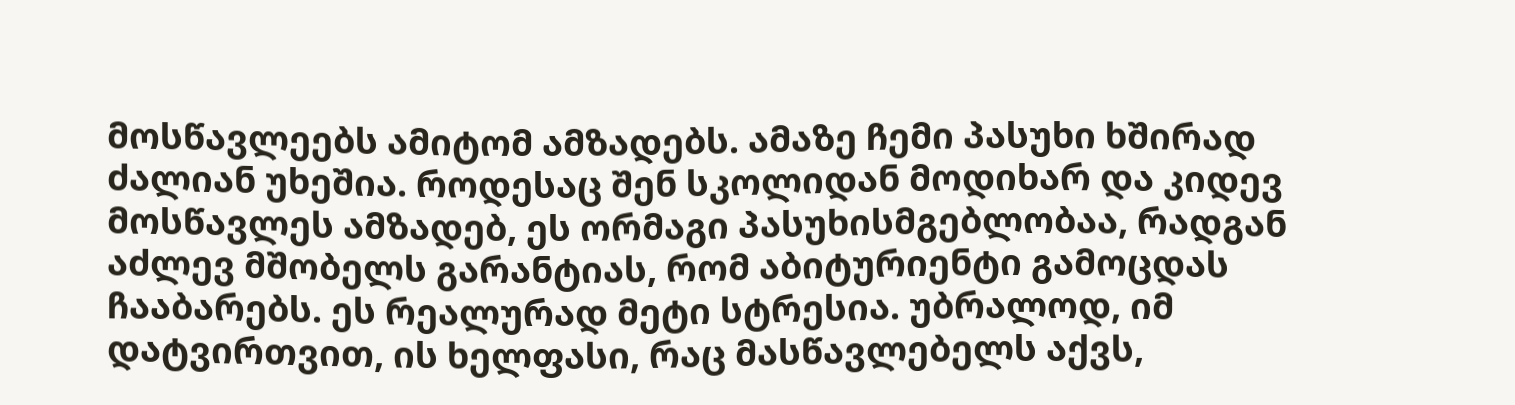მოსწავლეებს ამიტომ ამზადებს. ამაზე ჩემი პასუხი ხშირად ძალიან უხეშია. როდესაც შენ სკოლიდან მოდიხარ და კიდევ მოსწავლეს ამზადებ, ეს ორმაგი პასუხისმგებლობაა, რადგან აძლევ მშობელს გარანტიას, რომ აბიტურიენტი გამოცდას ჩააბარებს. ეს რეალურად მეტი სტრესია. უბრალოდ, იმ დატვირთვით, ის ხელფასი, რაც მასწავლებელს აქვს,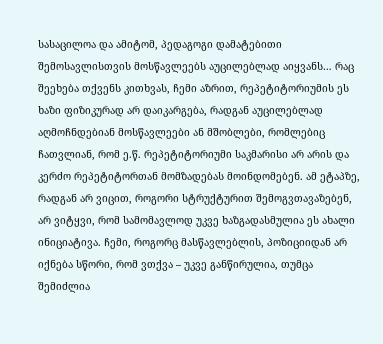სასაცილოა და ამიტომ, პედაგოგი დამატებითი შემოსავლისთვის მოსწავლეებს აუცილებლად აიყვანს… რაც შეეხება თქვენს კითხვას, ჩემი აზრით, რეპეტიტორიუმის ეს ხაზი ფიზიკურად არ დაიკარგება, რადგან აუცილებლად აღმოჩნდებიან მოსწავლეები ან მშობლები, რომლებიც ჩათვლიან, რომ ე.წ. რეპეტიტორიუმი საკმარისი არ არის და კერძო რეპეტიტორთან მომზადებას მოინდომებენ. ამ ეტაპზე, რადგან არ ვიცით, როგორი სტრუქტურით შემოგვთავაზებენ, არ ვიტყვი, რომ სამომავლოდ უკვე ხაზგადასმულია ეს ახალი ინიციატივა. ჩემი, როგორც მასწავლებლის, პოზიციიდან არ იქნება სწორი, რომ ვთქვა – უკვე განწირულია, თუმცა შემიძლია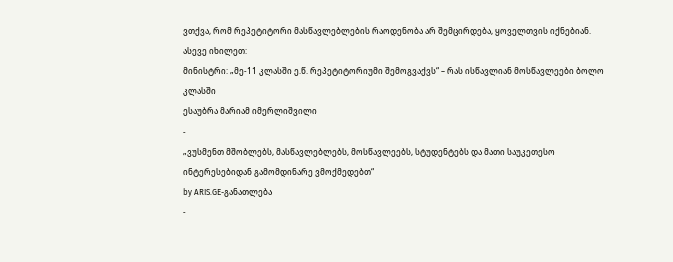ვთქვა, რომ რეპეტიტორი მასწავლებლების რაოდენობა არ შემცირდება, ყოველთვის იქნებიან.
ასევე იხილეთ:
მინისტრი: „მე-11 კლასში ე.წ. რეპეტიტორიუმი შემოგვაქვს“ – რას ისწავლიან მოსწავლეები ბოლო კლასში
ესაუბრა მარიამ იმერლიშვილი
-
„ვუსმენთ მშობლებს, მასწავლებლებს, მოსწავლეებს, სტუდენტებს და მათი საუკეთესო ინტერესებიდან გამომდინარე ვმოქმედებთ“
by ARIS.GE-განათლება
-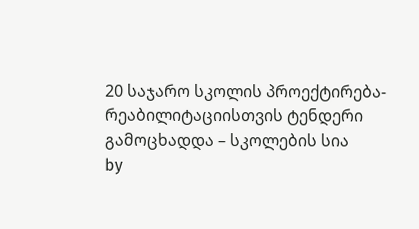20 საჯარო სკოლის პროექტირება-რეაბილიტაციისთვის ტენდერი გამოცხადდა – სკოლების სია
by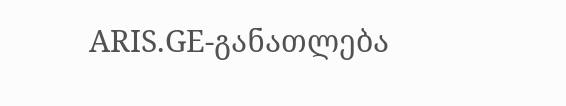ARIS.GE-განათლება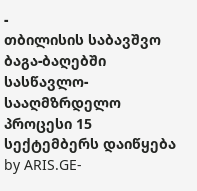-
თბილისის საბავშვო ბაგა-ბაღებში სასწავლო-სააღმზრდელო პროცესი 15 სექტემბერს დაიწყება
by ARIS.GE-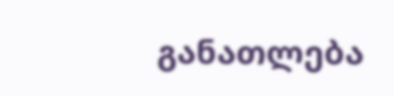განათლება